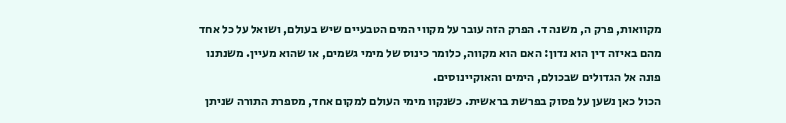מקוואות, פרק ה, משנה ד. הפרק הזה עובר על מקווי המים הטבעיים שיש בעולם, ושואל על כל אחד מהם באיזה דין הוא נדון: האם הוא מקווה, כלומר כינוס של מימי גשמים, או שהוא מעיין. משנתנו פונה אל הגדולים שבכולם, הימים והאוקיינוסים.
הכול כאן נשען על פסוק בפרשת בראשית. כשנקוו מימי העולם למקום אחד, מספרת התורה שניתן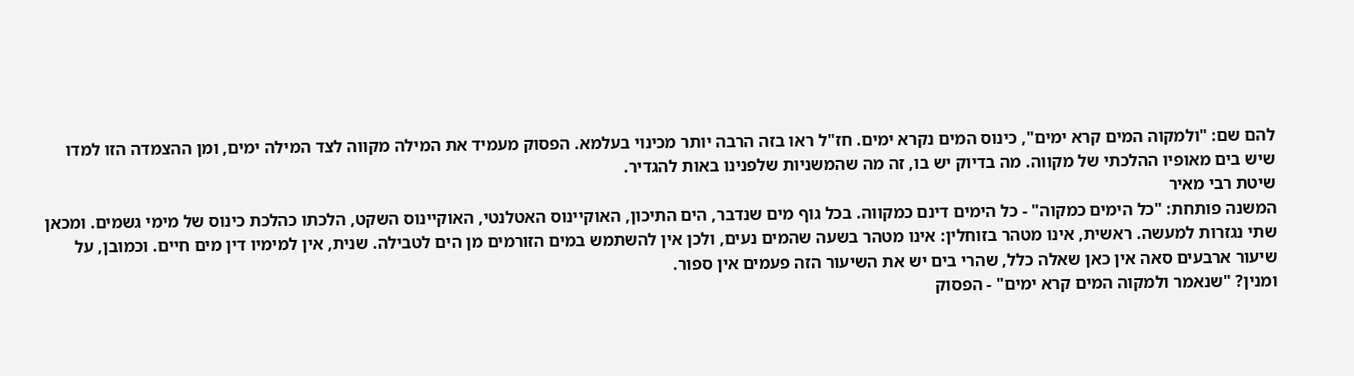להם שם: "ולמקוה המים קרא ימים", כינוס המים נקרא ימים. חז"ל ראו בזה הרבה יותר מכינוי בעלמא. הפסוק מעמיד את המילה מקווה לצד המילה ימים, ומן ההצמדה הזו למדו שיש בים מאופיו ההלכתי של מקווה. מה בדיוק יש בו, זה מה שהמשניות שלפנינו באות להגדיר.
שיטת רבי מאיר
המשנה פותחת: "כל הימים כמקוה" - כל הימים דינם כמקווה. בכל גוף מים שנדבר, הים התיכון, האוקיינוס האטלנטי, האוקיינוס השקט, הלכתו כהלכת כינוס של מימי גשמים. ומכאן שתי נגזרות למעשה. ראשית, אינו מטהר בזוחלין: אינו מטהר בשעה שהמים נעים, ולכן אין להשתמש במים הזורמים מן הים לטבילה. שנית, אין למימיו דין מים חיים. וכמובן, על שיעור ארבעים סאה אין כאן שאלה כלל, שהרי בים יש את השיעור הזה פעמים אין ספור.
ומנין? "שנאמר ולמקוה המים קרא ימים" - הפסוק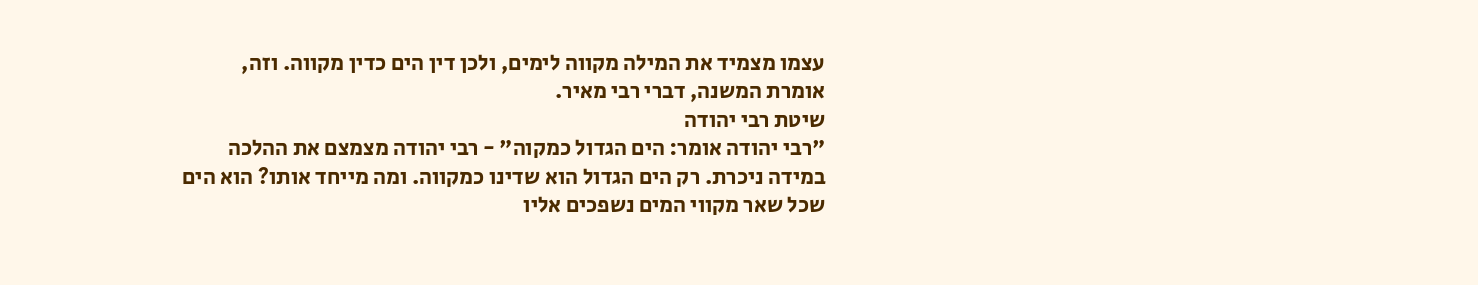עצמו מצמיד את המילה מקווה לימים, ולכן דין הים כדין מקווה. וזה, אומרת המשנה, דברי רבי מאיר.
שיטת רבי יהודה
"רבי יהודה אומר: הים הגדול כמקוה" - רבי יהודה מצמצם את ההלכה במידה ניכרת. רק הים הגדול הוא שדינו כמקווה. ומה מייחד אותו? הוא הים שכל שאר מקווי המים נשפכים אליו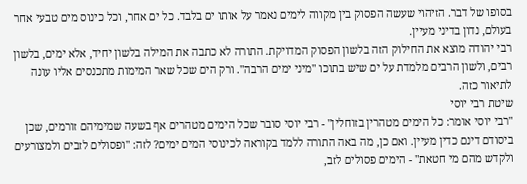בסופו של דבר. הזיהוי שעשה הפסוק בין מקווה לימים נאמר על אותו ים בלבד. כל ים אחר, וכל כינוס מים טבעי אחר בעולם, נדון בדיני מעיין.
רבי יהודה מוצא את החילוק הזה בלשון הפסוק המדויקת. התורה לא כתבה את המילה בלשון יחיד, אלא ימים, בלשון רבים, ולשון הרבים מלמדת על ים שיש בתוכו "מיני ימים הרבה". ורק הים שכל שאר המימות מתכנסים אליו עונה לתיאור כזה.
שיטת רבי יוסי
"רבי יוסי אומר: כל הימים מטהרין בזוחלין" - רבי יוסי סובר שכל הימים מטהרים אף בשעה שמימיהם זורמים, שכן ביסודם דינם כדין מעיין. ואם כן, מה באה התורה ללמד בקוראה לכינוסי המים ימים? לזה: "ופסולים לזבים ולמצורעים ולקדש מהם מי חטאת" - הימים פסולים לזב,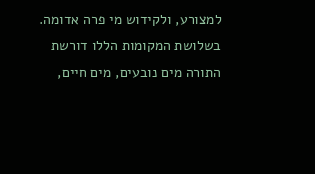למצורע, ולקידוש מי פרה אדומה. בשלושת המקומות הללו דורשת התורה מים נובעים, מים חיים,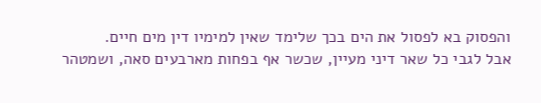והפסוק בא לפסול את הים בכך שלימד שאין למימיו דין מים חיים.
אבל לגבי כל שאר דיני מעיין, שכשר אף בפחות מארבעים סאה, ושמטהר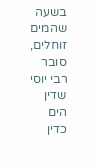בשעה שהמים זוחלים, סובר רבי יוסי שדין הים כדין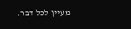מעיין לכל דבר.